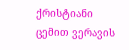ქრისტიანი ცემით ვერავის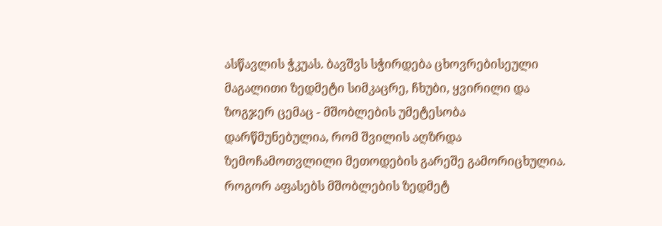ასწავლის ჭკუას. ბავშვს სჭირდება ცხოვრებისეული მაგალითი ზედმეტი სიმკაცრე, ჩხუბი, ყვირილი და ზოგჯერ ცემაც - მშობლების უმეტესობა დარწმუნებულია, რომ შვილის აღზრდა ზემოჩამოთვლილი მეთოდების გარეშე გამორიცხულია. როგორ აფასებს მშობლების ზედმეტ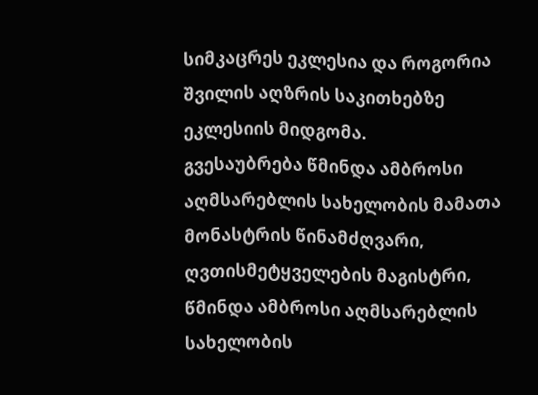სიმკაცრეს ეკლესია და როგორია შვილის აღზრის საკითხებზე ეკლესიის მიდგომა.
გვესაუბრება წმინდა ამბროსი აღმსარებლის სახელობის მამათა მონასტრის წინამძღვარი, ღვთისმეტყველების მაგისტრი, წმინდა ამბროსი აღმსარებლის სახელობის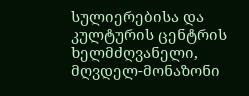სულიერებისა და კულტურის ცენტრის ხელმძღვანელი, მღვდელ-მონაზონი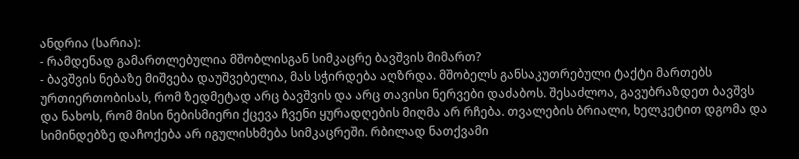ანდრია (სარია):
- რამდენად გამართლებულია მშობლისგან სიმკაცრე ბავშვის მიმართ?
- ბავშვის ნებაზე მიშვება დაუშვებელია, მას სჭირდება აღზრდა. მშობელს განსაკუთრებული ტაქტი მართებს ურთიერთობისას, რომ ზედმეტად არც ბავშვის და არც თავისი ნერვები დაძაბოს. შესაძლოა, გავუბრაზდეთ ბავშვს და ნახოს, რომ მისი ნებისმიერი ქცევა ჩვენი ყურადღების მიღმა არ რჩება. თვალების ბრიალი, ხელკეტით დგომა და სიმინდებზე დაჩოქება არ იგულისხმება სიმკაცრეში. რბილად ნათქვამი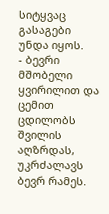სიტყვაც გასაგები უნდა იყოს.
- ბევრი მშობელი ყვირილით და ცემით ცდილობს შვილის აღზრდას, უკრძალავს ბევრ რამეს.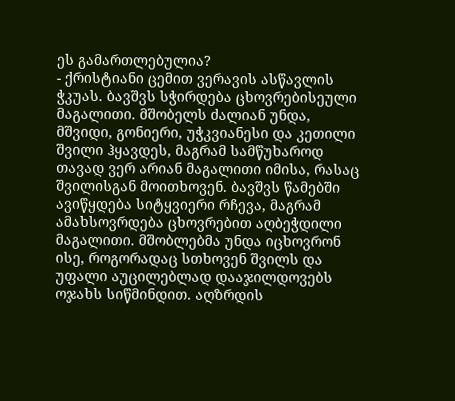ეს გამართლებულია?
- ქრისტიანი ცემით ვერავის ასწავლის ჭკუას. ბავშვს სჭირდება ცხოვრებისეული მაგალითი. მშობელს ძალიან უნდა, მშვიდი, გონიერი, უჭკვიანესი და კეთილი შვილი ჰყავდეს, მაგრამ სამწუხაროდ თავად ვერ არიან მაგალითი იმისა, რასაც შვილისგან მოითხოვენ. ბავშვს წამებში ავიწყდება სიტყვიერი რჩევა, მაგრამ ამახსოვრდება ცხოვრებით აღბეჭდილი მაგალითი. მშობლებმა უნდა იცხოვრონ ისე, როგორადაც სთხოვენ შვილს და უფალი აუცილებლად დააჯილდოვებს ოჯახს სიწმინდით. აღზრდის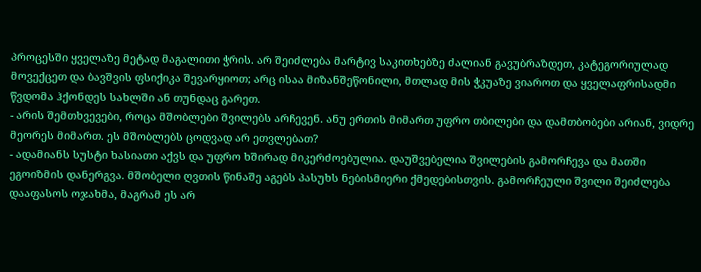პროცესში ყველაზე მეტად მაგალითი ჭრის. არ შეიძლება მარტივ საკითხებზე ძალიან გავუბრაზდეთ, კატეგორიულად მოვექცეთ და ბავშვის ფსიქიკა შევარყიოთ; არც ისაა მიზანშეწონილი, მთლად მის ჭკუაზე ვიაროთ და ყველაფრისადმი წვდომა ჰქონდეს სახლში ან თუნდაც გარეთ.
- არის შემთხვევები, როცა მშობლები შვილებს არჩევენ. ანუ ერთის მიმართ უფრო თბილები და დამთბობები არიან, ვიდრე მეორეს მიმართ. ეს მშობლებს ცოდვად არ ეთვლებათ?
- ადამიანს სუსტი ხასიათი აქვს და უფრო ხშირად მიკერძოებულია. დაუშვებელია შვილების გამორჩევა და მათში ეგოიზმის დანერგვა. მშობელი ღვთის წინაშე აგებს პასუხს ნებისმიერი ქმედებისთვის. გამორჩეული შვილი შეიძლება დააფასოს ოჯახმა, მაგრამ ეს არ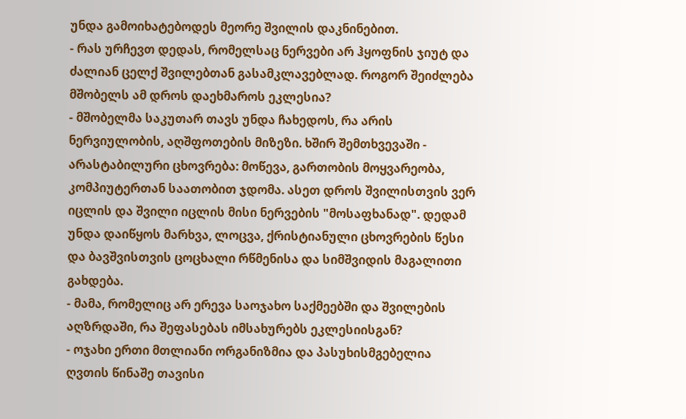უნდა გამოიხატებოდეს მეორე შვილის დაკნინებით.
- რას ურჩევთ დედას, რომელსაც ნერვები არ ჰყოფნის ჯიუტ და ძალიან ცელქ შვილებთან გასამკლავებლად. როგორ შეიძლება მშობელს ამ დროს დაეხმაროს ეკლესია?
- მშობელმა საკუთარ თავს უნდა ჩახედოს, რა არის ნერვიულობის, აღშფოთების მიზეზი. ხშირ შემთხვევაში - არასტაბილური ცხოვრება: მოწევა, გართობის მოყვარეობა, კომპიუტერთან საათობით ჯდომა. ასეთ დროს შვილისთვის ვერ იცლის და შვილი იცლის მისი ნერვების "მოსაფხანად". დედამ უნდა დაიწყოს მარხვა, ლოცვა, ქრისტიანული ცხოვრების წესი და ბავშვისთვის ცოცხალი რწმენისა და სიმშვიდის მაგალითი გახდება.
- მამა, რომელიც არ ერევა საოჯახო საქმეებში და შვილების აღზრდაში, რა შეფასებას იმსახურებს ეკლესიისგან?
- ოჯახი ერთი მთლიანი ორგანიზმია და პასუხისმგებელია ღვთის წინაშე თავისი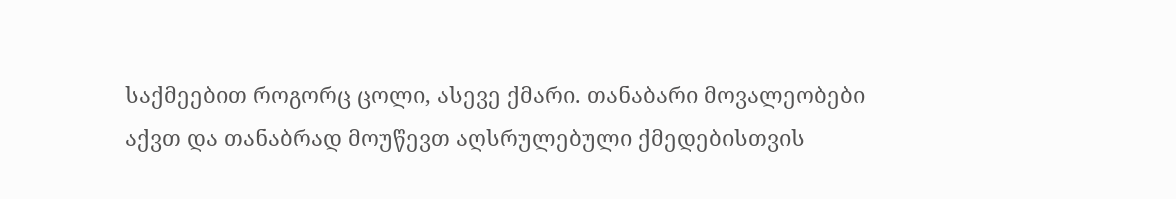საქმეებით როგორც ცოლი, ასევე ქმარი. თანაბარი მოვალეობები აქვთ და თანაბრად მოუწევთ აღსრულებული ქმედებისთვის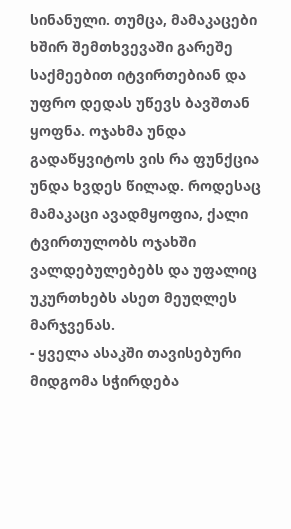სინანული. თუმცა, მამაკაცები ხშირ შემთხვევაში გარეშე საქმეებით იტვირთებიან და უფრო დედას უწევს ბავშთან ყოფნა. ოჯახმა უნდა გადაწყვიტოს ვის რა ფუნქცია უნდა ხვდეს წილად. როდესაც მამაკაცი ავადმყოფია, ქალი ტვირთულობს ოჯახში ვალდებულებებს და უფალიც უკურთხებს ასეთ მეუღლეს მარჯვენას.
- ყველა ასაკში თავისებური მიდგომა სჭირდება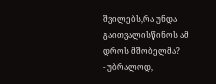შვილებს,რა უნდა გაითვალისწინოს ამ დროს მშობელმა?
- უბრალოდ,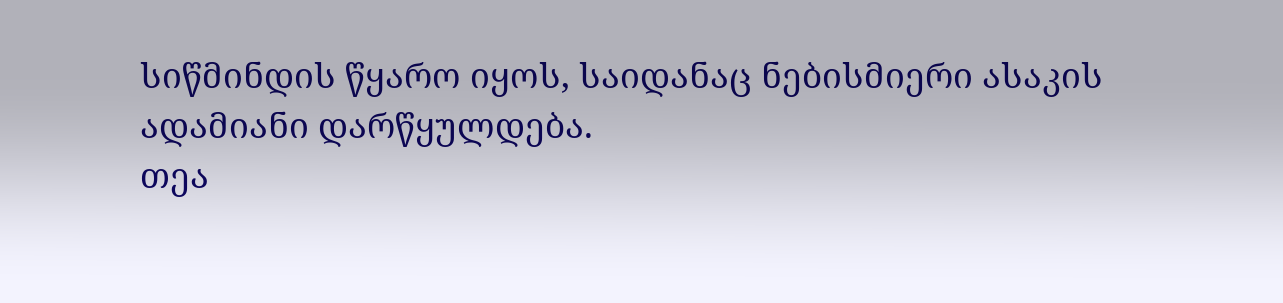სიწმინდის წყარო იყოს, საიდანაც ნებისმიერი ასაკის ადამიანი დარწყულდება.
თეა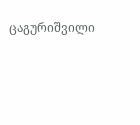ცაგურიშვილი